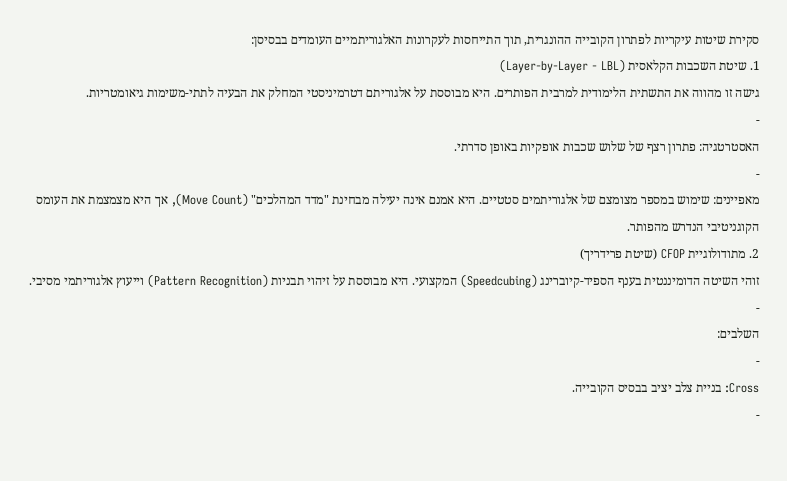סקירת שיטות עיקריות לפתרון הקובייה ההונגרית, תוך התייחסות לעקרונות האלגוריתמיים העומדים בבסיסן:
1. שיטת השכבות הקלאסית (Layer-by-Layer - LBL)
גישה זו מהווה את התשתית הלימודית למרבית הפותרים. היא מבוססת על אלגוריתם דטרמיניסטי המחלק את הבעיה לתתי-משימות גיאומטריות.
-
האסטרטגיה: פתרון רצף של שלוש שכבות אופקיות באופן סדרתי.
-
מאפיינים: שימוש במספר מצומצם של אלגוריתמים סטטיים. היא אמנם אינה יעילה מבחינת "מדד המהלכים" (Move Count), אך היא מצמצמת את העומס הקוגניטיבי הנדרש מהפותר.
2. מתודולוגיית CFOP (שיטת פרידריך)
זוהי השיטה הדומיננטית בענף הספיד-קיוברינג (Speedcubing) המקצועי. היא מבוססת על זיהוי תבניות (Pattern Recognition) וייעוץ אלגוריתמי מסיבי.
-
השלבים:
-
Cross: בניית צלב יציב בבסיס הקובייה.
-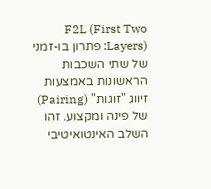F2L (First Two Layers): פתרון בו-זמני של שתי השכבות הראשונות באמצעות זיווג "זוגות" (Pairing) של פינה ומקצוע. זהו השלב האינטואיטיבי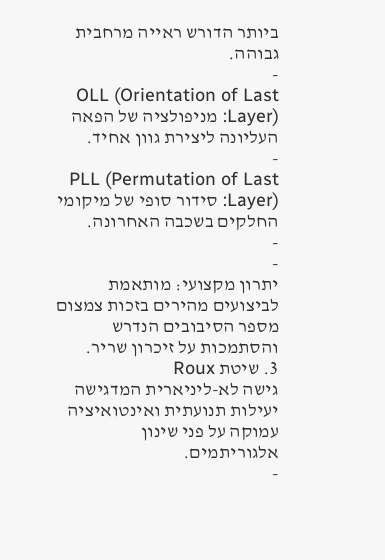ביותר הדורש ראייה מרחבית גבוהה.
-
OLL (Orientation of Last Layer): מניפולציה של הפאה העליונה ליצירת גוון אחיד.
-
PLL (Permutation of Last Layer): סידור סופי של מיקומי החלקים בשכבה האחרונה.
-
-
יתרון מקצועי: מותאמת לביצועים מהירים בזכות צמצום מספר הסיבובים הנדרש והסתמכות על זיכרון שריר.
3. שיטת Roux
גישה לא-ליניארית המדגישה יעילות תנועתית ואינטואיציה עמוקה על פני שינון אלגוריתמים.
-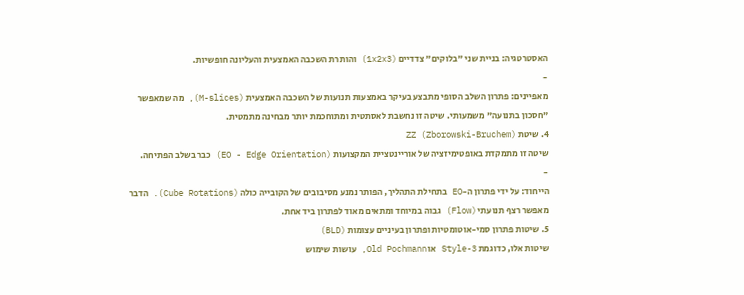האסטרטגיה: בניית שני "בלוקים" צדדיים (1x2x3) והותרת השכבה האמצעית והעליונה חופשיות.
-
מאפיינים: פתרון השלב הסופי מתבצע בעיקר באמצעות תנועות של השכבה האמצעית (M-slices), מה שמאפשר "חסכון בתנועה" משמעותי. שיטה זו נחשבת לאסתטית ומתוחכמת יותר מבחינה מתמטית.
4. שיטת ZZ (Zborowski-Bruchem)
שיטה זו מתמקדת באופטימיזציה של אוריינטציית המקצועות (EO - Edge Orientation) כבר בשלב הפתיחה.
-
הייחוד: על ידי פתרון ה-EO בתחילת התהליך, הפותר נמנע מסיבובים של הקובייה כולה (Cube Rotations). הדבר מאפשר רצף תנועתי (Flow) גבוה במיוחד ומתאים מאוד לפתרון ביד אחת.
5. שיטות פתרון סמי-אוטומטיות ופתרון בעיניים עצומות (BLD)
שיטות אלו, כדוגמת 3-Style או Old Pochmann, עושות שימוש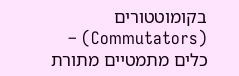בקומוטטורים (Commutators) – כלים מתמטיים מתורת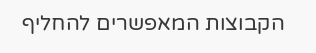הקבוצות המאפשרים להחליף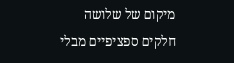מיקום של שלושה חלקים ספציפיים מבלי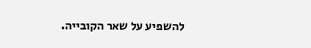להשפיע על שאר הקובייה.